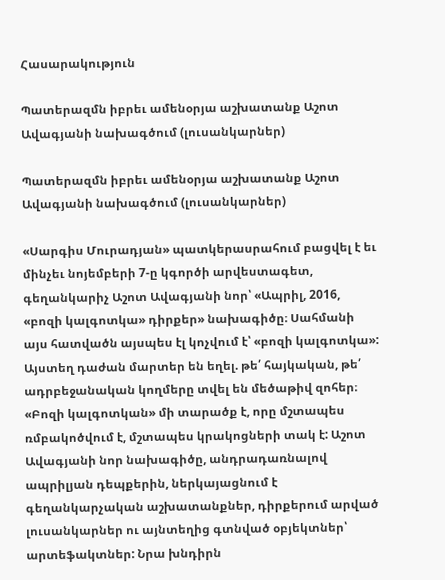Հասարակություն

Պատերազմն իբրեւ ամենօրյա աշխատանք Աշոտ Ավագյանի նախագծում (լուսանկարներ)

Պատերազմն իբրեւ ամենօրյա աշխատանք Աշոտ Ավագյանի նախագծում (լուսանկարներ)

«Սարգիս Մուրադյան» պատկերասրահում բացվել է եւ մինչեւ նոյեմբերի 7-ը կգործի արվեստագետ, գեղանկարիչ Աշոտ Ավագյանի նոր՝ «Ապրիլ, 2016, «բոզի կալգոտկա» դիրքեր» նախագիծը։ Սահմանի այս հատվածն այսպես էլ կոչվում է՝ «բոզի կալգոտկա»: Այստեղ դաժան մարտեր են եղել. թե՛ հայկական, թե՛ ադրբեջանական կողմերը տվել են մեծաթիվ զոհեր։ «Բոզի կալգոտկան» մի տարածք է, որը մշտապես ռմբակոծվում է, մշտապես կրակոցների տակ է: Աշոտ Ավագյանի նոր նախագիծը, անդրադառնալով ապրիլյան դեպքերին, ներկայացնում է գեղանկարչական աշխատանքներ, դիրքերում արված լուսանկարներ ու այնտեղից գտնված օբյեկտներ՝ արտեֆակտներ: Նրա խնդիրն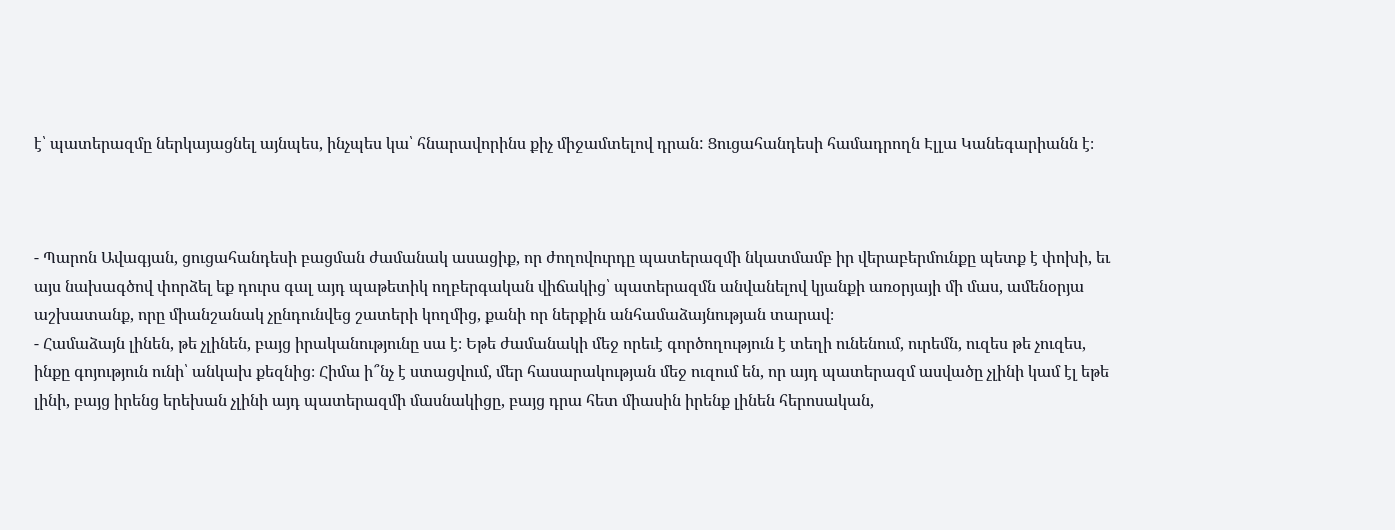է՝ պատերազմը ներկայացնել այնպես, ինչպես կա՝ հնարավորինս քիչ միջամտելով դրան: Ցուցահանդեսի համադրողն Էլլա Կանեգարիանն է։



- Պարոն Ավագյան, ցուցահանդեսի բացման ժամանակ ասացիք, որ ժողովուրդը պատերազմի նկատմամբ իր վերաբերմունքը պետք է փոխի, եւ այս նախագծով փորձել եք դուրս գալ այդ պաթետիկ ողբերգական վիճակից՝ պատերազմն անվանելով կյանքի առօրյայի մի մաս, ամենօրյա աշխատանք, որը միանշանակ չընդունվեց շատերի կողմից, քանի որ ներքին անհամաձայնության տարավ։
- Համաձայն լինեն, թե չլինեն, բայց իրականությունը սա է։ Եթե ժամանակի մեջ որեւէ գործողություն է տեղի ունենում, ուրեմն, ուզես թե չուզես, ինքը գոյություն ունի՝ անկախ քեզնից։ Հիմա ի՞նչ է ստացվում, մեր հասարակության մեջ ուզում են, որ այդ պատերազմ ասվածը չլինի կամ էլ եթե լինի, բայց իրենց երեխան չլինի այդ պատերազմի մասնակիցը, բայց դրա հետ միասին իրենք լինեն հերոսական,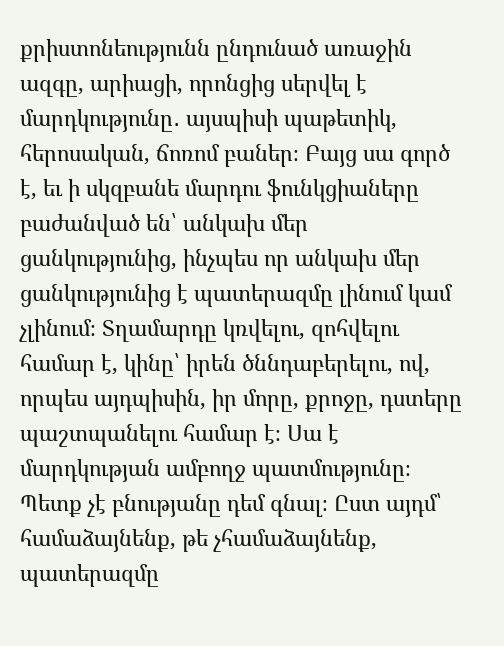քրիստոնեությունն ընդունած առաջին ազգը, արիացի, որոնցից սերվել է մարդկությունը․ այսպիսի պաթետիկ, հերոսական, ճոռոմ բաներ։ Բայց սա գործ է, եւ ի սկզբանե մարդու ֆունկցիաները բաժանված են՝ անկախ մեր ցանկությունից, ինչպես որ անկախ մեր ցանկությունից է պատերազմը լինում կամ չլինում։ Տղամարդը կռվելու, զոհվելու համար է, կինը՝ իրեն ծննդաբերելու, ով, որպես այդպիսին, իր մորը, քրոջը, դստերը պաշտպանելու համար է։ Սա է մարդկության ամբողջ պատմությունը։ Պետք չէ բնությանը դեմ գնալ։ Ըստ այդմ՝ համաձայնենք, թե չհամաձայնենք, պատերազմը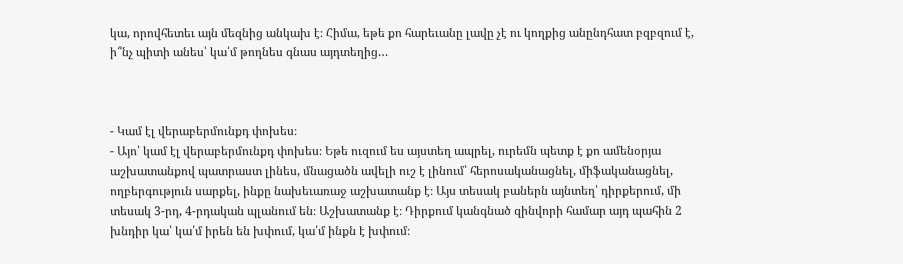կա, որովհետեւ այն մեզնից անկախ է։ Հիմա, եթե քո հարեւանը լավը չէ ու կողքից անընդհատ բզբզում է, ի՞նչ պիտի անես՝ կա՛մ թողնես գնաս այդտեղից…



- Կամ էլ վերաբերմունքդ փոխես։
- Այո՝ կամ էլ վերաբերմունքդ փոխես։ Եթե ուզում ես այստեղ ապրել, ուրեմն պետք է քո ամենօրյա աշխատանքով պատրաստ լինես, մնացածն ավելի ուշ է լինում՝ հերոսականացնել, միֆականացնել, ողբերգություն սարքել, ինքը նախեւառաջ աշխատանք է։ Այս տեսակ բաներն այնտեղ՝ դիրքերում, մի տեսակ 3-րդ, 4-րդական պլանում են։ Աշխատանք է։ Դիրքում կանգնած զինվորի համար այդ պահին 2 խնդիր կա՝ կա՛մ իրեն են խփում, կա՛մ ինքն է խփում։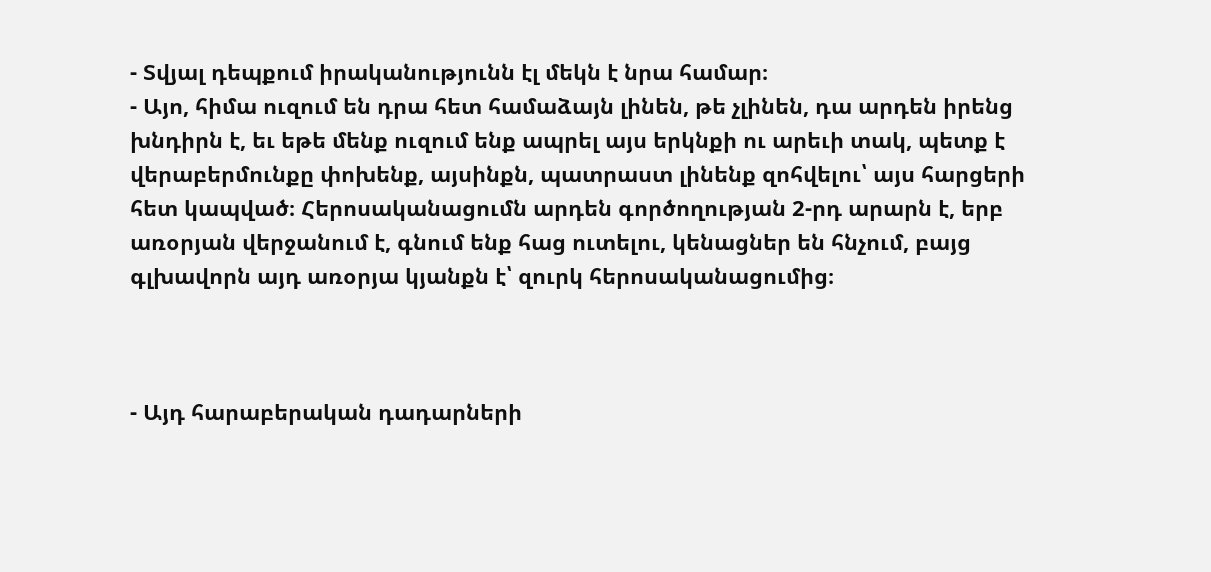- Տվյալ դեպքում իրականությունն էլ մեկն է նրա համար։
- Այո, հիմա ուզում են դրա հետ համաձայն լինեն, թե չլինեն, դա արդեն իրենց խնդիրն է, եւ եթե մենք ուզում ենք ապրել այս երկնքի ու արեւի տակ, պետք է վերաբերմունքը փոխենք, այսինքն, պատրաստ լինենք զոհվելու՝ այս հարցերի հետ կապված։ Հերոսականացումն արդեն գործողության 2-րդ արարն է, երբ առօրյան վերջանում է, գնում ենք հաց ուտելու, կենացներ են հնչում, բայց գլխավորն այդ առօրյա կյանքն է՝ զուրկ հերոսականացումից։



- Այդ հարաբերական դադարների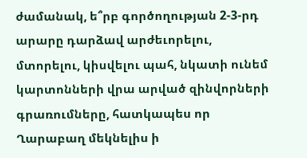ժամանակ, ե՞րբ գործողության 2-3-րդ արարը դարձավ արժեւորելու, մտորելու, կիսվելու պահ, նկատի ունեմ կարտոնների վրա արված զինվորների գրառումները, հատկապես որ Ղարաբաղ մեկնելիս ի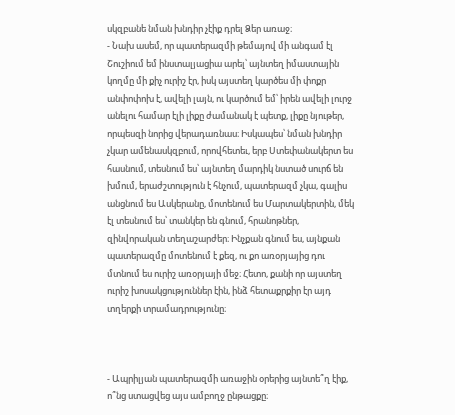սկզբանե նման խնդիր չէիք դրել Ձեր առաջ։
- Նախ ասեմ, որ պատերազմի թեմայով մի անգամ էլ Շուշիում եմ ինստալյացիա արել՝ այնտեղ իմաստային կողմը մի քիչ ուրիշ էր, իսկ այստեղ կարծես մի փոքր անփոփոխ է, ավելի լայն, ու կարծում եմ՝ իրեն ավելի լուրջ անելու համար էլի լիքը ժամանակ է պետք, լիքը նյութեր, որպեսզի նորից վերադառնաս։ Իսկապես՝ նման խնդիր չկար ամենասկզբում, որովհետեւ, երբ Ստեփանակերտ ես հասնում, տեսնում ես՝ այնտեղ մարդիկ նստած սուրճ են խմում, երաժշտություն է հնչում, պատերազմ չկա, գալիս անցնում ես Ասկերանը, մոտենում ես Մարտակերտին, մեկ էլ տեսնում ես՝ տանկեր են գնում, հրանոթներ, զինվորական տեղաշարժեր։ Ինչքան գնում ես, այնքան պատերազմը մոտենում է քեզ, ու քո առօրյայից դու մտնում ես ուրիշ առօրյայի մեջ։ Հետո, քանի որ այստեղ ուրիշ խոսակցություններ էին, ինձ հետաքրքիր էր այդ տղերքի տրամադրությունը։



- Ապրիլյան պատերազմի առաջին օրերից այնտե՞ղ էիք, ո՞նց ստացվեց այս ամբողջ ընթացքը։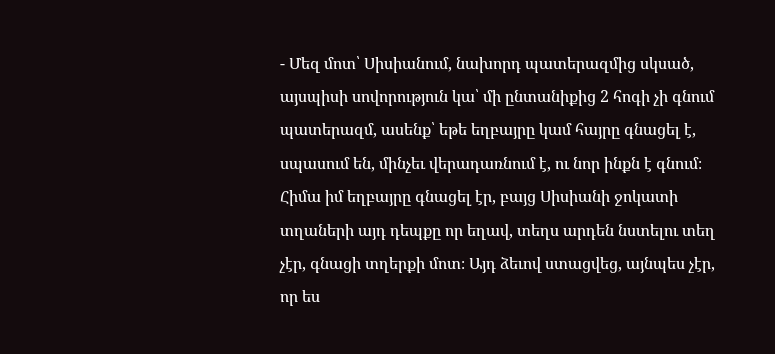- Մեզ մոտ՝ Սիսիանում, նախորդ պատերազմից սկսած, այսպիսի սովորություն կա՝ մի ընտանիքից 2 հոգի չի գնում պատերազմ, ասենք՝ եթե եղբայրը կամ հայրը գնացել է, սպասում են, մինչեւ վերադառնում է, ու նոր ինքն է գնում։ Հիմա իմ եղբայրը գնացել էր, բայց Սիսիանի ջոկատի տղաների այդ դեպքը որ եղավ, տեղս արդեն նստելու տեղ չէր, գնացի տղերքի մոտ։ Այդ ձեւով ստացվեց, այնպես չէր, որ ես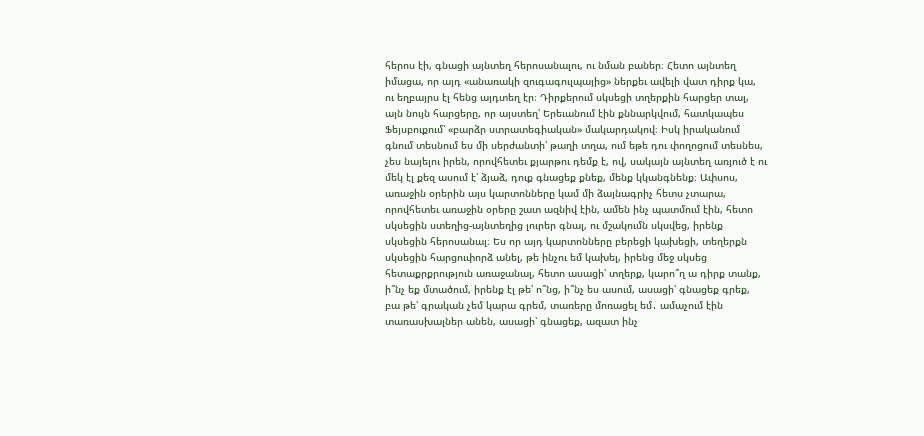հերոս էի, գնացի այնտեղ հերոսանալու, ու նման բաներ։ Հետո այնտեղ իմացա, որ այդ «անառակի զուգագուլպայից» ներքեւ ավելի վատ դիրք կա, ու եղբայրս էլ հենց այդտեղ էր։ Դիրքերում սկսեցի տղերքին հարցեր տալ, այն նույն հարցերը, որ այստեղ՝ Երեւանում էին քննարկվում, հատկապես Ֆեյսբուքում՝ «բարձր ստրատեգիական» մակարդակով։ Իսկ իրականում գնում տեսնում ես մի սերժանտի՝ թաղի տղա, ում եթե դու փողոցում տեսնես, չես նայելու իրեն, որովհետեւ քյարթու դեմք է, ով, սակայն այնտեղ առյուծ է ու մեկ էլ քեզ ասում է՝ ձյաձ, դուք գնացեք քնեք, մենք կկանգնենք։ Ափսոս, առաջին օրերին այս կարտոնները կամ մի ձայնագրիչ հետս չտարա, որովհետեւ առաջին օրերը շատ ազնիվ էին, ամեն ինչ պատմում էին, հետո սկսեցին ստեղից-այնտեղից լուրեր գնալ, ու մշակումն սկսվեց, իրենք սկսեցին հերոսանալ։ Ես որ այդ կարտոնները բերեցի կախեցի, տեղերքն սկսեցին հարցուփորձ անել, թե ինչու եմ կախել, իրենց մեջ սկսեց հետաքրքրություն առաջանալ, հետո ասացի՝ տղերք, կարո՞ղ ա դիրք տանք, ի՞նչ եք մտածում, իրենք էլ թե՝ ո՞նց, ի՞նչ ես ասում, ասացի՝ գնացեք գրեք, բա թե՝ գրական չեմ կարա գրեմ, տառերը մոռացել եմ․ ամաչում էին տառասխալներ անեն, ասացի՝ գնացեք, ազատ ինչ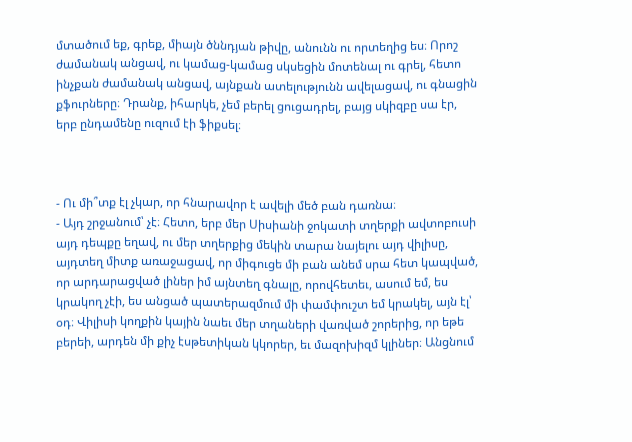մտածում եք, գրեք, միայն ծննդյան թիվը, անունն ու որտեղից ես։ Որոշ ժամանակ անցավ, ու կամաց-կամաց սկսեցին մոտենալ ու գրել, հետո ինչքան ժամանակ անցավ, այնքան ատելությունն ավելացավ, ու գնացին քֆուրները։ Դրանք, իհարկե, չեմ բերել ցուցադրել, բայց սկիզբը սա էր, երբ ընդամենը ուզում էի ֆիքսել։



- Ու մի՞տք էլ չկար, որ հնարավոր է ավելի մեծ բան դառնա։
- Այդ շրջանում՝ չէ։ Հետո, երբ մեր Սիսիանի ջոկատի տղերքի ավտոբուսի այդ դեպքը եղավ, ու մեր տղերքից մեկին տարա նայելու այդ վիլիսը, այդտեղ միտք առաջացավ, որ միգուցե մի բան անեմ սրա հետ կապված, որ արդարացված լիներ իմ այնտեղ գնալը, որովհետեւ, ասում եմ, ես կրակող չէի, ես անցած պատերազմում մի փամփուշտ եմ կրակել, այն էլ՝ օդ։ Վիլիսի կողքին կային նաեւ մեր տղաների վառված շորերից, որ եթե բերեի, արդեն մի քիչ էսթետիկան կկորեր, եւ մազոխիզմ կլիներ։ Անցնում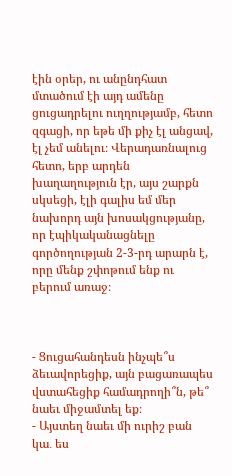էին օրեր, ու անընդհատ մտածում էի այդ ամենը ցուցադրելու ուղղությամբ, հետո զգացի, որ եթե մի քիչ էլ անցավ, էլ չեմ անելու։ Վերադառնալուց հետո, երբ արդեն խաղաղություն էր, այս շարքն սկսեցի, էլի գալիս եմ մեր նախորդ այն խոսակցությանը, որ էպիկականացնելը գործողության 2-3-րդ արարն է, որը մենք շփոթում ենք ու բերում առաջ։



- Ցուցահանդեսն ինչպե՞ս ձեւավորեցիք, այն բացառապես վստահեցիք համադրողի՞ն, թե՞ նաեւ միջամտել եք։
- Այստեղ նաեւ մի ուրիշ բան կա․ ես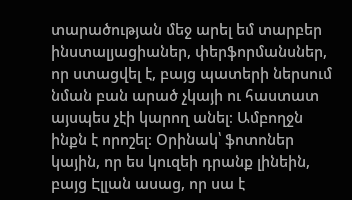տարածության մեջ արել եմ տարբեր ինստալյացիաներ, փերֆորմանսներ, որ ստացվել է, բայց պատերի ներսում նման բան արած չկայի ու հաստատ այսպես չէի կարող անել։ Ամբողջն ինքն է որոշել։ Օրինակ՝ ֆոտոներ կային, որ ես կուզեի դրանք լինեին, բայց Էլլան ասաց, որ սա է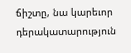ճիշտը, նա կարեւոր դերակատարություն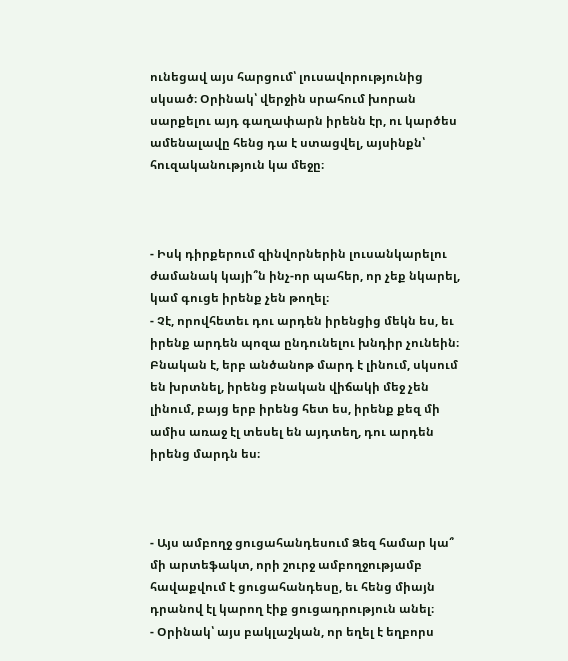ունեցավ այս հարցում՝ լուսավորությունից սկսած։ Օրինակ՝ վերջին սրահում խորան սարքելու այդ գաղափարն իրենն էր, ու կարծես ամենալավը հենց դա է ստացվել, այսինքն՝ հուզականություն կա մեջը։



- Իսկ դիրքերում զինվորներին լուսանկարելու ժամանակ կայի՞ն ինչ-որ պահեր, որ չեք նկարել, կամ գուցե իրենք չեն թողել։
- Չէ, որովհետեւ դու արդեն իրենցից մեկն ես, եւ իրենք արդեն պոզա ընդունելու խնդիր չունեին։ Բնական է, երբ անծանոթ մարդ է լինում, սկսում են խրտնել, իրենց բնական վիճակի մեջ չեն լինում, բայց երբ իրենց հետ ես, իրենք քեզ մի ամիս առաջ էլ տեսել են այդտեղ, դու արդեն իրենց մարդն ես։



- Այս ամբողջ ցուցահանդեսում Ձեզ համար կա՞ մի արտեֆակտ, որի շուրջ ամբողջությամբ հավաքվում է ցուցահանդեսը, եւ հենց միայն դրանով էլ կարող էիք ցուցադրություն անել։
- Օրինակ՝ այս բակլաշկան, որ եղել է եղբորս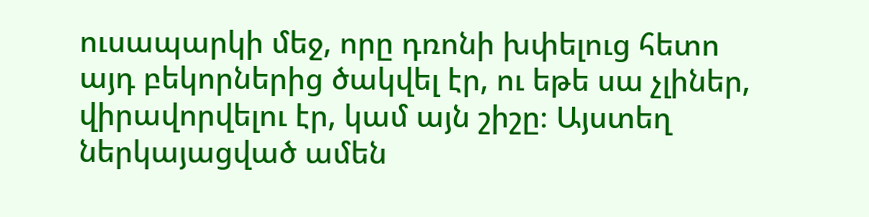ուսապարկի մեջ, որը դռոնի խփելուց հետո այդ բեկորներից ծակվել էր, ու եթե սա չլիներ, վիրավորվելու էր, կամ այն շիշը։ Այստեղ ներկայացված ամեն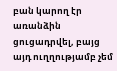բան կարող էր առանձին ցուցադրվել, բայց այդ ուղղությամբ չեմ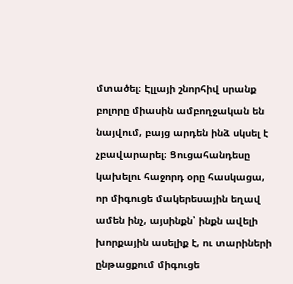մտածել։ Էլլայի շնորհիվ սրանք բոլորը միասին ամբողջական են նայվում, բայց արդեն ինձ սկսել է չբավարարել։ Ցուցահանդեսը կախելու հաջորդ օրը հասկացա, որ միգուցե մակերեսային եղավ ամեն ինչ, այսինքն՝ ինքն ավելի խորքային ասելիք է, ու տարիների ընթացքում միգուցե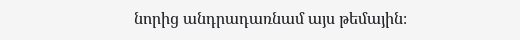նորից անդրադառնամ այս թեմային։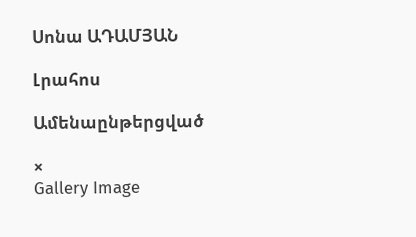Սոնա ԱԴԱՄՅԱՆ

Լրահոս

Ամենաընթերցված

×
Gallery Image